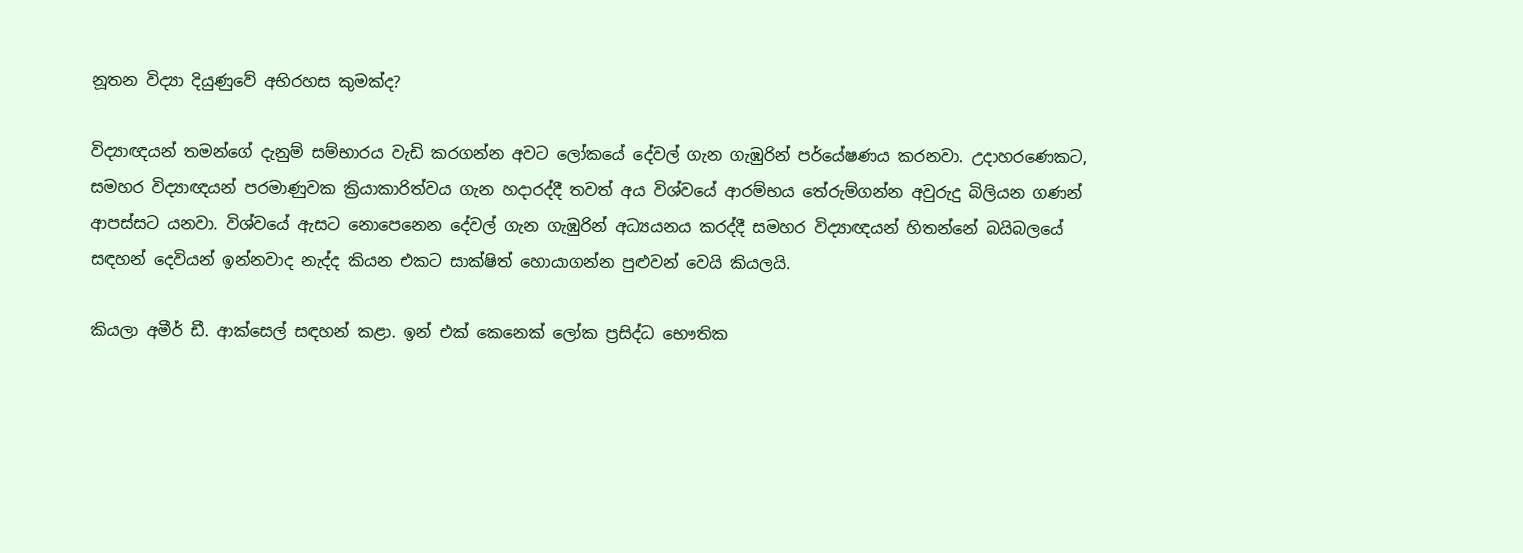නූතන විද්‍යා දියුණුවේ අභිරහස කුමක්ද?

විද්‍යාඥයන් තමන්ගේ දැනුම් සම්භාරය වැඩි කරගන්න අවට ලෝකයේ දේවල් ගැන ගැඹුරින් පර්යේෂණය කරනවා. උදාහරණෙකට, සමහර විද්‍යාඥයන් පරමාණුවක ක්‍රියාකාරිත්වය ගැන හදාරද්දී තවත් අය විශ්වයේ ආරම්භය තේරුම්ගන්න අවුරුදු බිලියන ගණන් ආපස්සට යනවා. විශ්වයේ ඇසට නොපෙනෙන දේවල් ගැන ගැඹුරින් අධ්‍යයනය කරද්දී සමහර විද්‍යාඥයන් හිතන්නේ බයිබලයේ සඳහන් දෙවියන් ඉන්නවාද නැද්ද කියන එකට සාක්ෂිත් හොයාගන්න පුළුවන් වෙයි කියලයි.

කියලා අමීර් ඩී. ආක්සෙල් සඳහන් කළා. ඉන් එක් කෙනෙක් ලෝක ප්‍රසිද්ධ භෞතික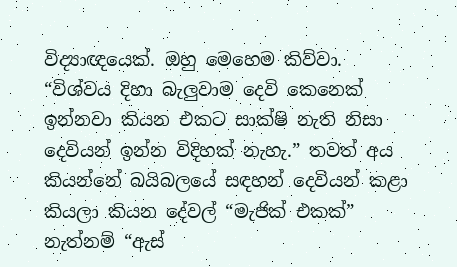විද්‍යාඥයෙක්. ඔහු මෙහෙම කිව්වා. “විශ්වය දිහා බැලුවාම දෙවි කෙනෙක් ඉන්නවා කියන එකට සාක්ෂි නැති නිසා දෙවියන් ඉන්න විදිහක් නැහැ.” තවත් අය කියන්නේ බයිබලයේ සඳහන් දෙවියන් කළා කියලා කියන දේවල් “මැජික් එකක්” නැත්නම් “ඇස්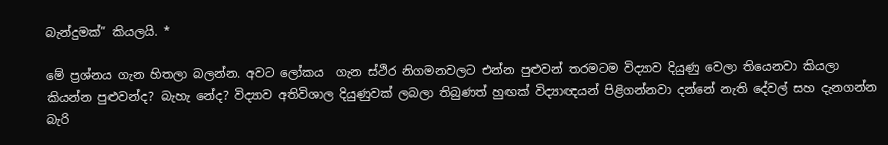බැන්දුමක්” කියලයි. *

මේ ප්‍රශ්නය ගැන හිතලා බලන්න. අවට ලෝකය  ගැන ස්ථිර නිගමනවලට එන්න පුළුවන් තරමටම විද්‍යාව දියුණු වෙලා තියෙනවා කියලා කියන්න පුළුවන්ද? බැහැ නේද? විද්‍යාව අතිවිශාල දියුණුවක් ලබලා තිබුණත් හුඟක් විද්‍යාඥයන් පිළිගන්නවා දන්නේ නැති දේවල් සහ දැනගන්න බැරි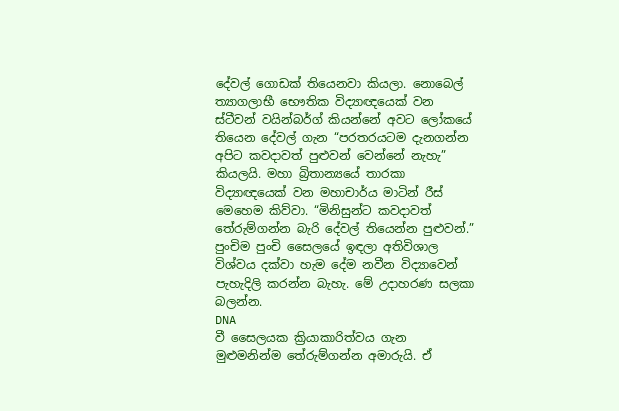දේවල් ගොඩක් තියෙනවා කියලා. නොබෙල් ත්‍යාගලාභී භෞතික විද්‍යාඥයෙක් වන ස්ටීවන් වයින්බර්ග් කියන්නේ අවට ලෝකයේ තියෙන දේවල් ගැන “පරතරයටම දැනගන්න අපිට කවදාවත් පුළුවන් වෙන්නේ නැහැ” කියලයි. මහා බ්‍රිතාන්‍යයේ තාරකා විද්‍යාඥයෙක් වන මහාචාර්ය මාටින් රීස් මෙහෙම කිව්වා. “මිනිසුන්ට කවදාවත් තේරුම්ගන්න බැරි දේවල් තියෙන්න පුළුවන්.” පුංචිම පුංචි සෛලයේ ඉඳලා අතිවිශාල විශ්වය දක්වා හැම දේම නවීන විද්‍යාවෙන් පැහැදිලි කරන්න බැහැ. මේ උදාහරණ සලකා බලන්න.
DNA
වී සෛලයක ක්‍රියාකාරිත්වය ගැන මුළුමනින්ම තේරුම්ගන්න අමාරුයි. ඒ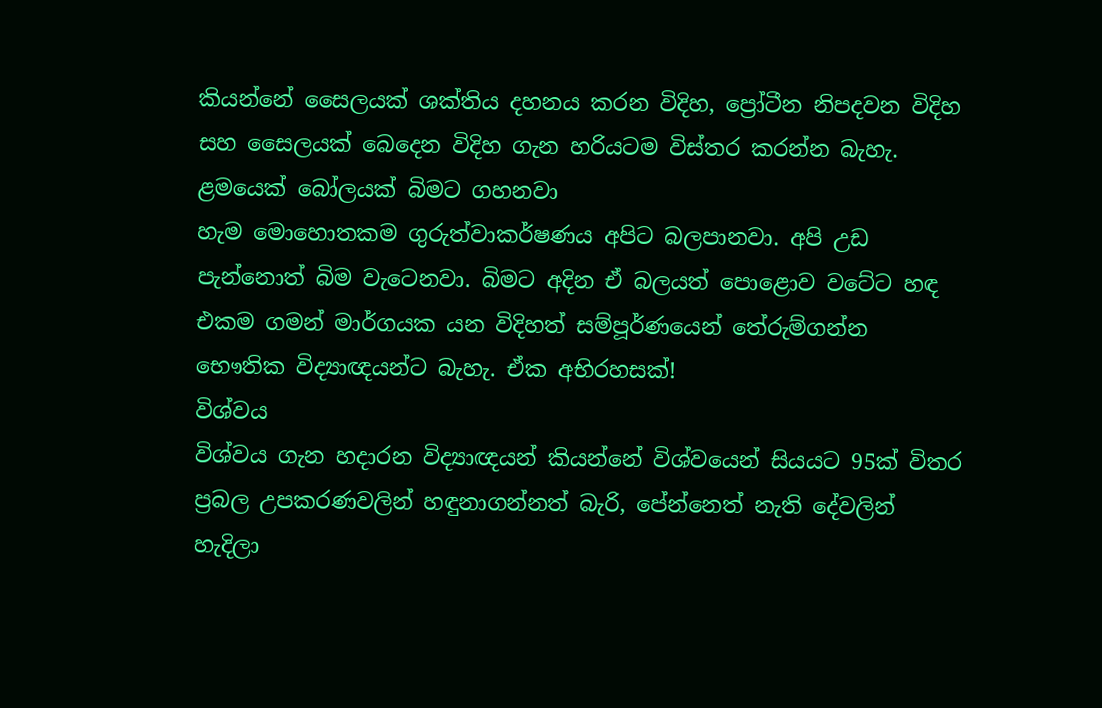කියන්නේ සෛලයක් ශක්තිය දහනය කරන විදිහ, ප්‍රෝටීන නිපදවන විදිහ සහ සෛලයක් බෙදෙන විදිහ ගැන හරියටම විස්තර කරන්න බැහැ.
ළමයෙක් බෝලයක් බිමට ගහනවා
හැම මොහොතකම ගුරුත්වාකර්ෂණය අපිට බලපානවා. අපි උඩ පැන්නොත් බිම වැටෙනවා. බිමට අදින ඒ බලයත් පොළොව වටේට හඳ එකම ගමන් මාර්ගයක යන විදිහත් සම්පූර්ණයෙන් තේරුම්ගන්න භෞතික විද්‍යාඥයන්ට බැහැ. ඒක අභිරහසක්!
විශ්වය
විශ්වය ගැන හදාරන විද්‍යාඥයන් කියන්නේ විශ්වයෙන් සියයට 95ක් විතර ප්‍රබල උපකරණවලින් හඳුනාගන්නත් බැරි, පේන්නෙත් නැති දේවලින් හැදිලා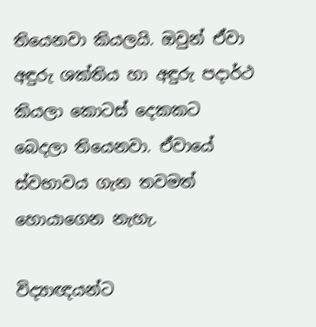තියෙනවා කියලයි. ඔවුන් ඒවා අඳුරු ශක්තිය හා අඳුරු පදාර්ථ කියලා කොටස් දෙකකට බෙදලා තියෙනවා. ඒවායේ ස්වභාවය ගැන තවමත් හොයාගෙන නැහැ.

විද්‍යාඥයන්ට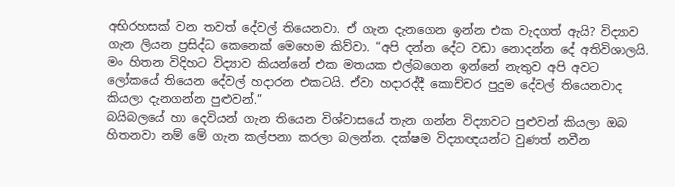අභිරහසක් වන තවත් දේවල් තියෙනවා. ඒ ගැන දැනගෙන ඉන්න එක වැදගත් ඇයි? විද්‍යාව ගැන ලියන ප්‍රසිද්ධ කෙනෙක් මෙහෙම කිව්වා. “අපි දන්න දේට වඩා නොදන්න දේ අතිවිශාලයි. මං හිතන විදිහට විද්‍යාව කියන්නේ එක මතයක එල්බගෙන ඉන්නේ නැතුව අපි අවට ලෝකයේ තියෙන දේවල් හදාරන එකටයි. ඒවා හදාරද්දී කොච්චර පුදුම දේවල් තියෙනවාද කියලා දැනගන්න පුළුවන්.”
බයිබලයේ හා දෙවියන් ගැන තියෙන විශ්වාසයේ තැන ගන්න විද්‍යාවට පුළුවන් කියලා ඔබ හිතනවා නම් මේ ගැන කල්පනා කරලා බලන්න. දක්ෂම විද්‍යාඥයන්ට වුණත් නවීන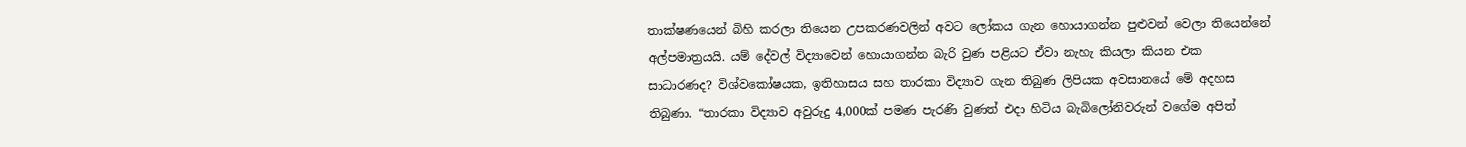තාක්ෂණයෙන් බිහි කරලා තියෙන උපකරණවලින් අවට ලෝකය ගැන හොයාගන්න පුළුවන් වෙලා තියෙන්නේ අල්පමාත්‍රයයි. යම් දේවල් විද්‍යාවෙන් හොයාගන්න බැරි වුණ පළියට ඒවා නැහැ කියලා කියන එක සාධාරණද? විශ්වකෝෂයක, ඉතිහාසය සහ තාරකා විද්‍යාව ගැන තිබුණ ලිපියක අවසානයේ මේ අදහස තිබුණා. “තාරකා විද්‍යාව අවුරුදු 4,000ක් පමණ පැරණි වුණත් එදා හිටිය බැබිලෝනිවරුන් වගේම අපිත්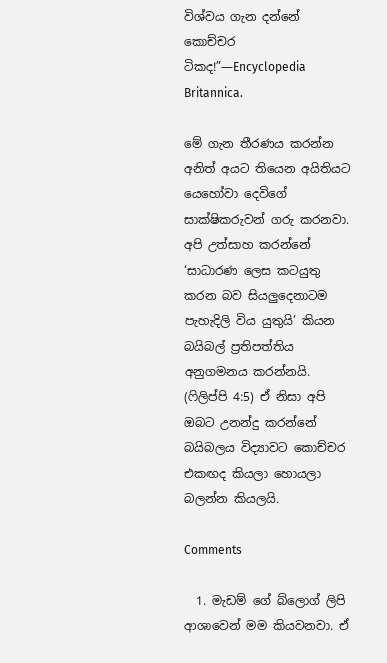විශ්වය ගැන දන්නේ කොච්චර ටිකද!”—Encyclopedia Britannica.

මේ ගැන තීරණය කරන්න අනිත් අයට තියෙන අයිතියට යෙහෝවා දෙවිගේ සාක්ෂිකරුවන් ගරු කරනවා. අපි උත්සාහ කරන්නේ ‘සාධාරණ ලෙස කටයුතු කරන බව සියලුදෙනාටම පැහැදිලි විය යුතුයි’ කියන බයිබල් ප්‍රතිපත්තිය අනුගමනය කරන්නයි. (ෆිලිප්පි 4:5) ඒ නිසා අපි ඔබට උනන්දු කරන්නේ බයිබලය විද්‍යාවට කොච්චර එකඟද කියලා හොයලා බලන්න කියලයි.

Comments

  1. මැඩම් ගේ බ්ලොග් ලිපි ආශාවෙන් මම කියවනවා. ඒ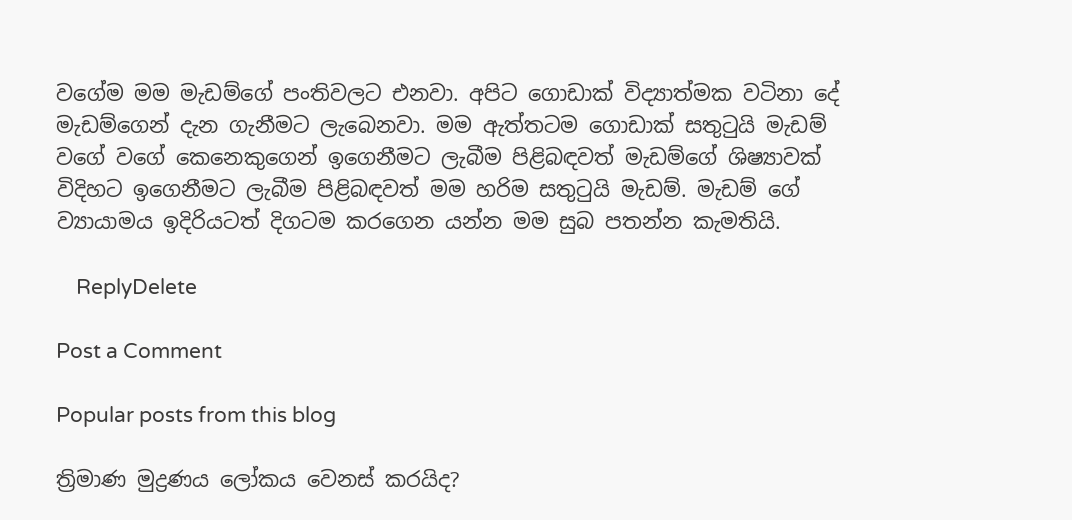වගේම මම මැඩම්ගේ පංතිවලට එනවා. අපිට ගොඩාක් විද්‍යාත්මක වටිනා දේ මැඩම්ගෙන් දැන ගැනීමට ලැබෙනවා. මම ඇත්තටම ගොඩාක් සතුටුයි මැඩම් වගේ වගේ කෙනෙකුගෙන් ඉගෙනීමට ලැබීම පිළිබඳවත් මැඩම්ගේ ශිෂ්‍යාවක් විදිහට ඉගෙනීමට ලැබීම පිළිබඳවත් මම හරිම සතුටුයි මැඩම්. මැඩම් ගේ ව්‍යායාමය ඉදිරියටත් දිගටම කරගෙන යන්න මම සුබ පතන්න කැමතියි.

    ReplyDelete

Post a Comment

Popular posts from this blog

ත්‍රිමාණ මුද්‍රණය ලෝකය වෙනස් කරයිද?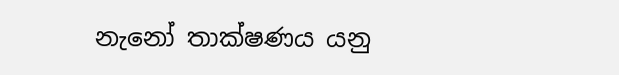නැනෝ තාක්ෂණය යනු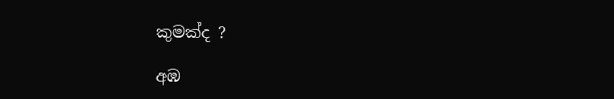කුමක්ද ?

අඹ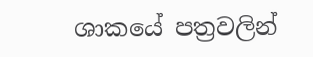ශාකයේ පත්‍රවලින්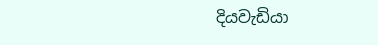දියවැඩියා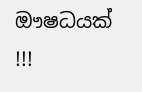ඖෂධයක් !!!